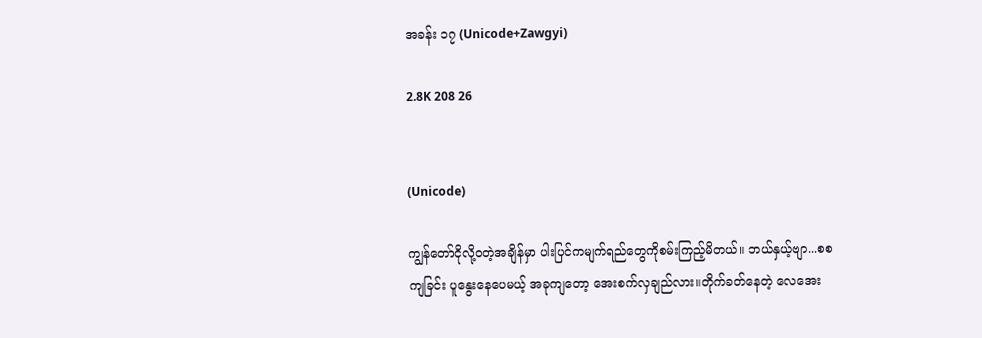အခန်း ၁၇ (Unicode+Zawgyi)

2.8K 208 26


(Unicode)

ကျွန်တော်ငိုလို့ဝတဲ့အချိန်မှာ ပါးပြင်ကမျက်ရည်တွေကိုစမ်းကြည့်မိတယ်။ ဘယ်နှယ့်ဗျာ...စစကျခြင်း ပူနွေးနေပေမယ့် အခုကျတော့ အေးစက်လှချည်လား။တိုက်ခတ်နေတဲ့ လေအေး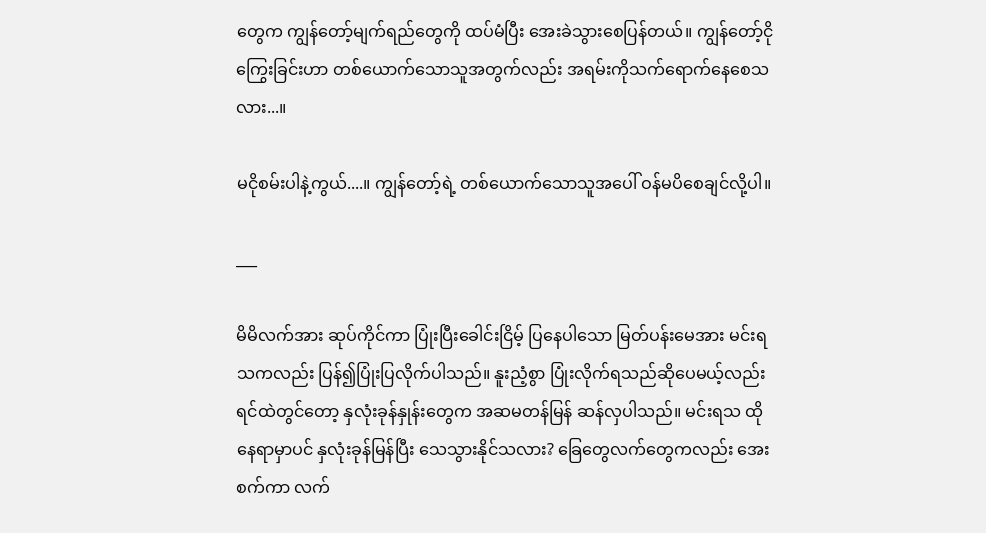တွေက ကျွန်တော့်မျက်ရည်တွေကို ထပ်မံပြီး အေးခဲသွားစေပြန်တယ်။ ကျွန်တော့်ငိုကြွေးခြင်းဟာ တစ်ယောက်သောသူအတွက်လည်း အရမ်းကိုသက်ရောက်နေစေသလား...။

မငိုစမ်းပါနဲ့ကွယ်....။ ကျွန်တော့်ရဲ့ တစ်ယောက်သောသူအပေါ် ဝန်မပိစေချင်လို့ပါ။

___

မိမိလက်အား ဆုပ်ကိုင်ကာ ပြုံးပြီးခေါင်းငြိမ့် ပြနေပါသော မြတ်ပန်းမေအား မင်းရသကလည်း ပြန်၍ပြုံးပြလိုက်ပါသည်။ နူးညံ့စွာ ပြုံးလိုက်ရသည်ဆိုပေမယ့်လည်း ရင်ထဲတွင်တော့ နှလုံးခုန်နှုန်းတွေက အဆမတန်မြန် ဆန်လှပါသည်။ မင်းရသ ထိုနေရာမှာပင် နှလုံးခုန်မြန်ပြီး သေသွားနိုင်သလား? ခြေတွေလက်တွေကလည်း အေးစက်ကာ လက်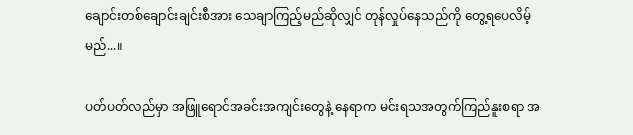ချောင်းတစ်ချောင်းချင်းစီအား သေချာကြည့်မည်ဆိုလျှင် တုန်လှုပ်နေသည်ကို တွေ့ရပေလိမ့်မည်...။

ပတ်ပတ်လည်မှာ အဖြူရောင်အခင်းအကျင်းတွေနဲ့ နေရာက မင်းရသအတွက်ကြည်နူးစရာ အ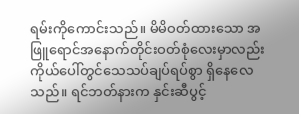ရမ်းကိုကောင်းသည်။ မိမိဝတ်ထားသော အဖြူရောင်အနောက်တိုင်းဝတ်စုံလေးမှာလည်း ကိုယ်ပေါ်တွင်သေသပ်ချပ်ရပ်စွာ ရှိနေလေသည်။ ရင်ဘတ်နားက နှင်းဆီပွင့်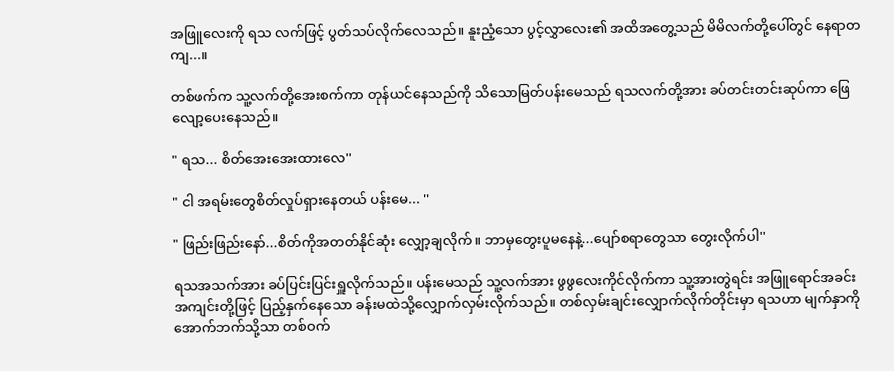အဖြူလေးကို ရသ လက်ဖြင့် ပွတ်သပ်လိုက်လေသည်။ နူးညံ့သော ပွင့်လွှာလေး၏ အထိအတွေ့သည် မိမိလက်တို့ပေါ်တွင် နေရာတကျ...။

တစ်ဖက်က သူ့လက်တို့အေးစက်ကာ တုန်ယင်နေသည်ကို သိသောမြတ်ပန်းမေသည် ရသလက်တို့အား ခပ်တင်းတင်းဆုပ်ကာ ဖြေလျော့ပေးနေသည်။

" ရသ... စိတ်အေးအေးထားလေ''

" ငါ အရမ်းတွေစိတ်လှုပ်ရှားနေတယ် ပန်းမေ... ''

" ဖြည်းဖြည်းနော်...စိတ်ကိုအတတ်နိုင်ဆုံး လျှော့ချလိုက်။ ဘာမှတွေးပူမနေနဲ့...ပျော်စရာတွေသာ တွေးလိုက်ပါ''

ရသအသက်အား ခပ်ပြင်းပြင်းရှူလိုက်သည်။ ပန်းမေသည် သူ့လက်အား ဖွဖွလေးကိုင်လိုက်ကာ သူ့အားတွဲရင်း အဖြူရောင်အခင်းအကျင်းတို့ဖြင့် ပြည့်နှက်နေသော ခန်းမထဲသို့လျှောက်လှမ်းလိုက်သည်။ တစ်လှမ်းချင်းလျှောက်လိုက်တိုင်းမှာ ရသဟာ မျက်နှာကို အောက်ဘက်သို့သာ တစ်ဝက်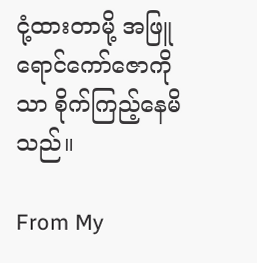ငုံ့ထားတာမို့ အဖြူရောင်ကော်ဇောကိုသာ စိုက်ကြည့်နေမိသည်။

From My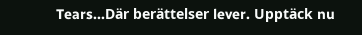Tears...Där berättelser lever. Upptäck nu